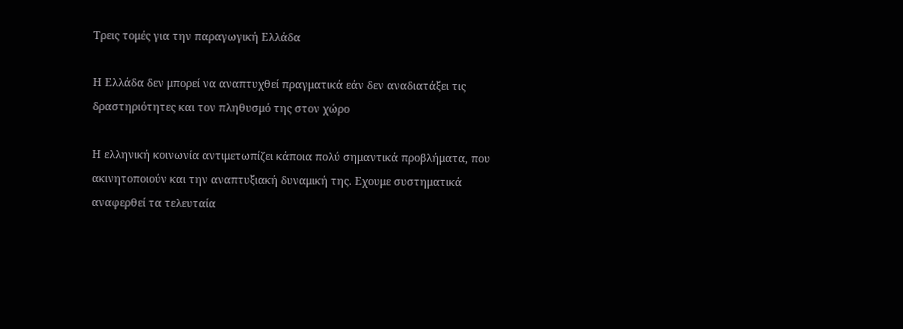Τρεις τομές για την παραγωγική Ελλάδα

Η Ελλάδα δεν μπορεί να αναπτυχθεί πραγματικά εάν δεν αναδιατάξει τις δραστηριότητες και τον πληθυσμό της στον χώρο

Η ελληνική κοινωνία αντιμετωπίζει κάποια πολύ σημαντικά προβλήματα, που ακινητοποιούν και την αναπτυξιακή δυναμική της. Εχουμε συστηματικά αναφερθεί τα τελευταία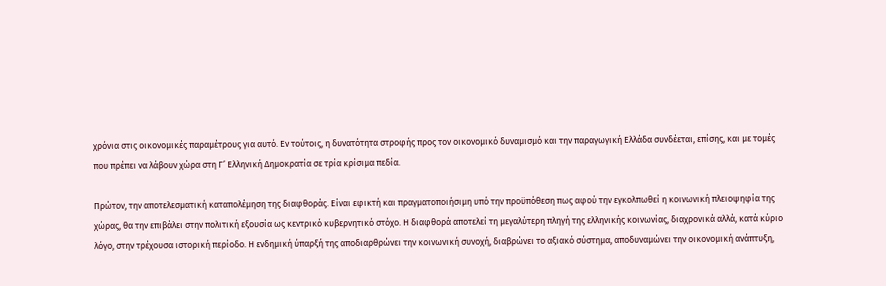χρόνια στις οικονομικές παραµέτρους για αυτό. Εν τούτοις, η δυνατότητα στροφής προς τον οικονομικό δυναμισμό και την παραγωγική Ελλάδα συνδέεται, επίσης, και με τομές που πρέπει να λάβουν χώρα στη Γ’ Ελληνική Δημοκρατία σε τρία κρίσιμα πεδία.

Πρώτον, την αποτελεσματική καταπολέμηση της διαφθοράς. Είναι εφικτή και πραγματοποιήσιμη υπό την προϋπόθεση πως αφού την εγκολπωθεί η κοινωνική πλειοψηφία της χώρας, θα την επιβάλει στην πολιτική εξουσία ως κεντρικό κυβερνητικό στόχο. Η διαφθορά αποτελεί τη μεγαλύτερη πληγή της ελληνικής κοινωνίας, διαχρονικά αλλά, κατά κύριο λόγο, στην τρέχουσα ιστορική περίοδο. Η ενδημική ύπαρξή της αποδιαρθρώνει την κοινωνική συνοχή, διαβρώνει το αξιακό σύστημα, αποδυναμώνει την οικονομική ανάπτυξη,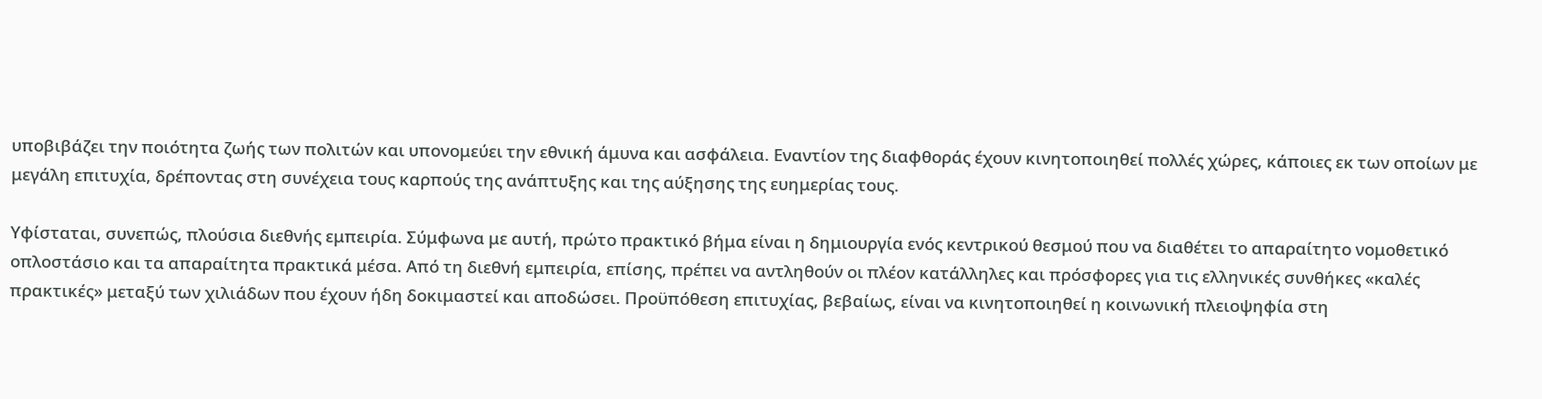υποβιβάζει την ποιότητα ζωής των πολιτών και υπονομεύει την εθνική άμυνα και ασφάλεια. Εναντίον της διαφθοράς έχουν κινητοποιηθεί πολλές χώρες, κάποιες εκ των οποίων με μεγάλη επιτυχία, δρέποντας στη συνέχεια τους καρπούς της ανάπτυξης και της αύξησης της ευημερίας τους.

Υφίσταται, συνεπώς, πλούσια διεθνής εμπειρία. Σύμφωνα με αυτή, πρώτο πρακτικό βήμα είναι η δημιουργία ενός κεντρικού θεσμού που να διαθέτει το απαραίτητο νομοθετικό οπλοστάσιο και τα απαραίτητα πρακτικά μέσα. Από τη διεθνή εμπειρία, επίσης, πρέπει να αντληθούν οι πλέον κατάλληλες και πρόσφορες για τις ελληνικές συνθήκες «καλές πρακτικές» μεταξύ των χιλιάδων που έχουν ήδη δοκιμαστεί και αποδώσει. Προϋπόθεση επιτυχίας, βεβαίως, είναι να κινητοποιηθεί η κοινωνική πλειοψηφία στη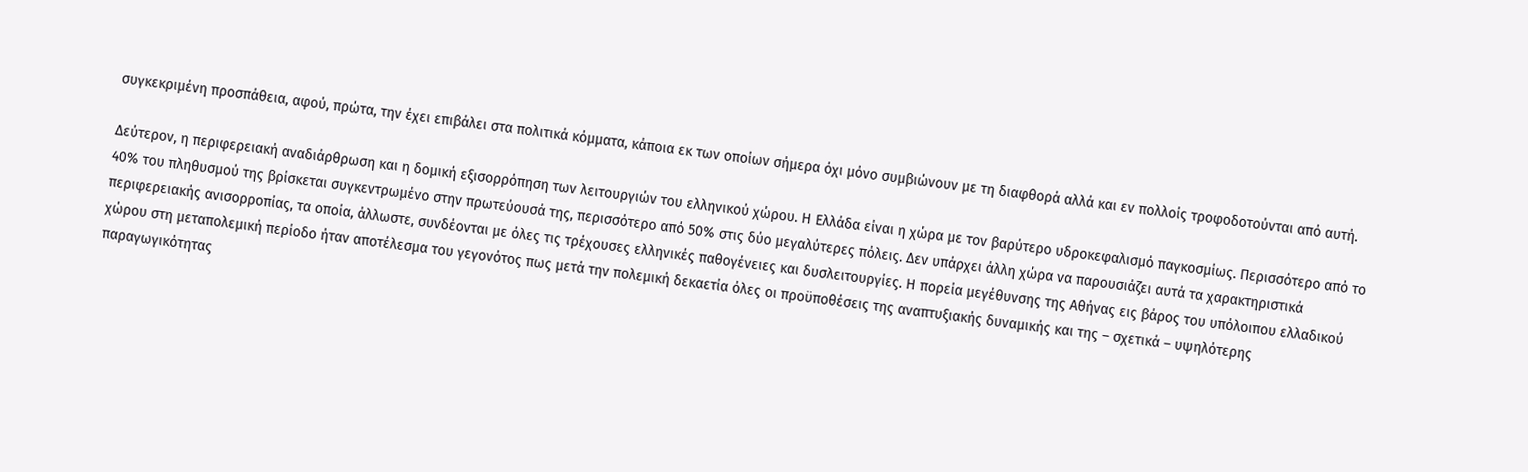συγκεκριμένη προσπάθεια, αφού, πρώτα, την έχει επιβάλει στα πολιτικά κόμματα, κάποια εκ των οποίων σήμερα όχι μόνο συμβιώνουν με τη διαφθορά αλλά και εν πολλοίς τροφοδοτούνται από αυτή.

Δεύτερον, η περιφερειακή αναδιάρθρωση και η δομική εξισορρόπηση των λειτουργιών του ελληνικού χώρου. Η Ελλάδα είναι η χώρα με τον βαρύτερο υδροκεφαλισμό παγκοσμίως. Περισσότερο από το 40% του πληθυσμού της βρίσκεται συγκεντρωμένο στην πρωτεύουσά της, περισσότερο από 50% στις δύο μεγαλύτερες πόλεις. Δεν υπάρχει άλλη χώρα να παρουσιάζει αυτά τα χαρακτηριστικά περιφερειακής ανισορροπίας, τα οποία, άλλωστε, συνδέονται με όλες τις τρέχουσες ελληνικές παθογένειες και δυσλειτουργίες. Η πορεία μεγέθυνσης της Αθήνας εις βάρος του υπόλοιπου ελλαδικού χώρου στη μεταπολεμική περίοδο ήταν αποτέλεσμα του γεγονότος πως μετά την πολεμική δεκαετία όλες οι προϋποθέσεις της αναπτυξιακής δυναμικής και της – σχετικά – υψηλότερης παραγωγικότητας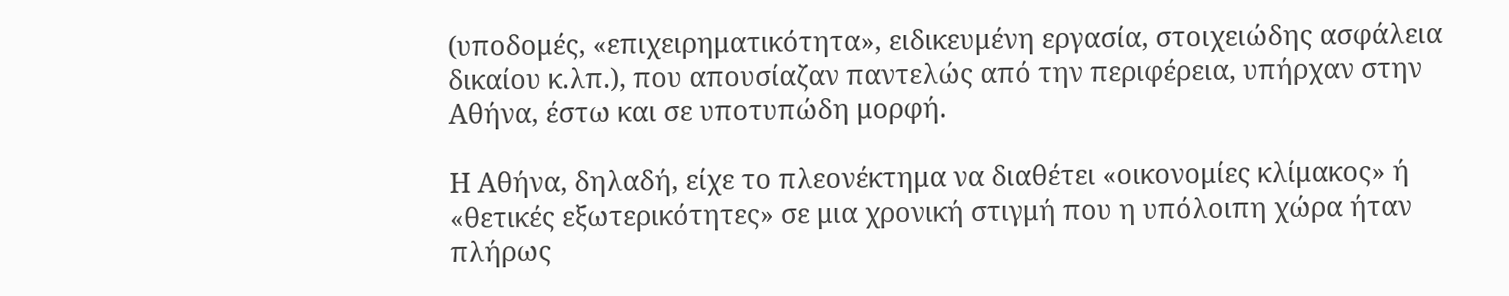(υποδομές, «επιχειρηματικότητα», ειδικευμένη εργασία, στοιχειώδης ασφάλεια δικαίου κ.λπ.), που απουσίαζαν παντελώς από την περιφέρεια, υπήρχαν στην Αθήνα, έστω και σε υποτυπώδη μορφή.

Η Αθήνα, δηλαδή, είχε το πλεονέκτημα να διαθέτει «οικονομίες κλίμακος» ή «θετικές εξωτερικότητες» σε μια χρονική στιγμή που η υπόλοιπη χώρα ήταν πλήρως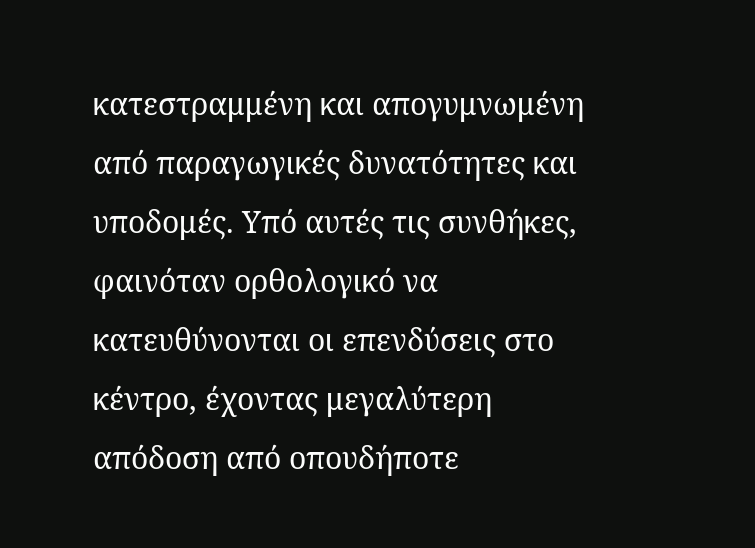κατεστραμμένη και απογυμνωμένη από παραγωγικές δυνατότητες και υποδομές. Υπό αυτές τις συνθήκες, φαινόταν ορθολογικό να κατευθύνονται οι επενδύσεις στο κέντρο, έχοντας μεγαλύτερη απόδοση από οπουδήποτε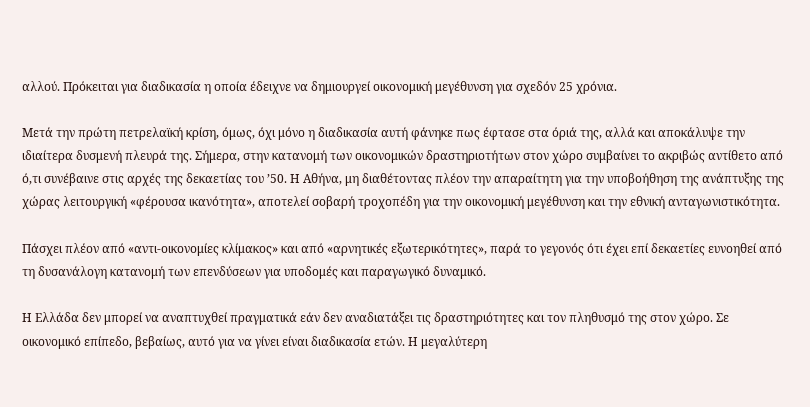αλλού. Πρόκειται για διαδικασία η οποία έδειχνε να δημιουργεί οικονομική μεγέθυνση για σχεδόν 25 χρόνια.

Μετά την πρώτη πετρελαϊκή κρίση, όμως, όχι μόνο η διαδικασία αυτή φάνηκε πως έφτασε στα όριά της, αλλά και αποκάλυψε την ιδιαίτερα δυσμενή πλευρά της. Σήμερα, στην κατανομή των οικονομικών δραστηριοτήτων στον χώρο συμβαίνει το ακριβώς αντίθετο από ό,τι συνέβαινε στις αρχές της δεκαετίας του ’50. Η Αθήνα, μη διαθέτοντας πλέον την απαραίτητη για την υποβοήθηση της ανάπτυξης της χώρας λειτουργική «φέρουσα ικανότητα», αποτελεί σοβαρή τροχοπέδη για την οικονομική μεγέθυνση και την εθνική ανταγωνιστικότητα.

Πάσχει πλέον από «αντι-οικονομίες κλίμακος» και από «αρνητικές εξωτερικότητες», παρά το γεγονός ότι έχει επί δεκαετίες ευνοηθεί από τη δυσανάλογη κατανομή των επενδύσεων για υποδομές και παραγωγικό δυναμικό.

Η Ελλάδα δεν μπορεί να αναπτυχθεί πραγματικά εάν δεν αναδιατάξει τις δραστηριότητες και τον πληθυσμό της στον χώρο. Σε οικονομικό επίπεδο, βεβαίως, αυτό για να γίνει είναι διαδικασία ετών. Η μεγαλύτερη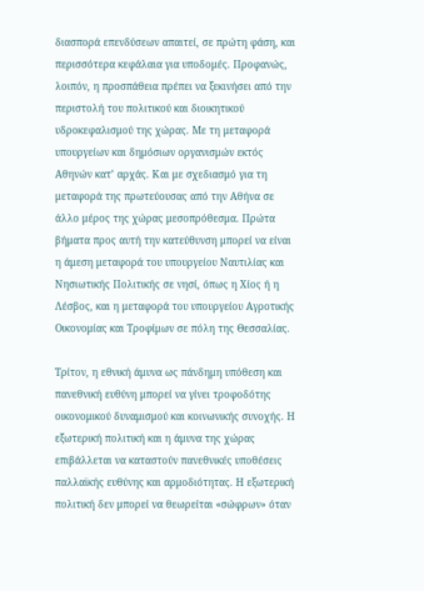διασπορά επενδύσεων απαιτεί, σε πρώτη φάση, και περισσότερα κεφάλαια για υποδομές. Προφανώς, λοιπόν, η προσπάθεια πρέπει να ξεκινήσει από την περιστολή του πολιτικού και διοικητικού υδροκεφαλισμού της χώρας. Με τη μεταφορά υπουργείων και δημόσιων οργανισμών εκτός Αθηνών κατ’ αρχάς. Και με σχεδιασμό για τη μεταφορά της πρωτεύουσας από την Αθήνα σε άλλο μέρος της χώρας μεσοπρόθεσμα. Πρώτα βήματα προς αυτή την κατεύθυνση μπορεί να είναι η άμεση μεταφορά του υπουργείου Ναυτιλίας και Νησιωτικής Πολιτικής σε νησί, όπως η Χίος ή η Λέσβος, και η μεταφορά του υπουργείου Αγροτικής Οικονομίας και Τροφίμων σε πόλη της Θεσσαλίας.

Τρίτον, η εθνική άμυνα ως πάνδημη υπόθεση και πανεθνική ευθύνη μπορεί να γίνει τροφοδότης οικονομικού δυναμισμού και κοινωνικής συνοχής. Η εξωτερική πολιτική και η άμυνα της χώρας επιβάλλεται να καταστούν πανεθνικές υποθέσεις παλλαϊκής ευθύνης και αρμοδιότητας. Η εξωτερική πολιτική δεν μπορεί να θεωρείται «σώφρων» όταν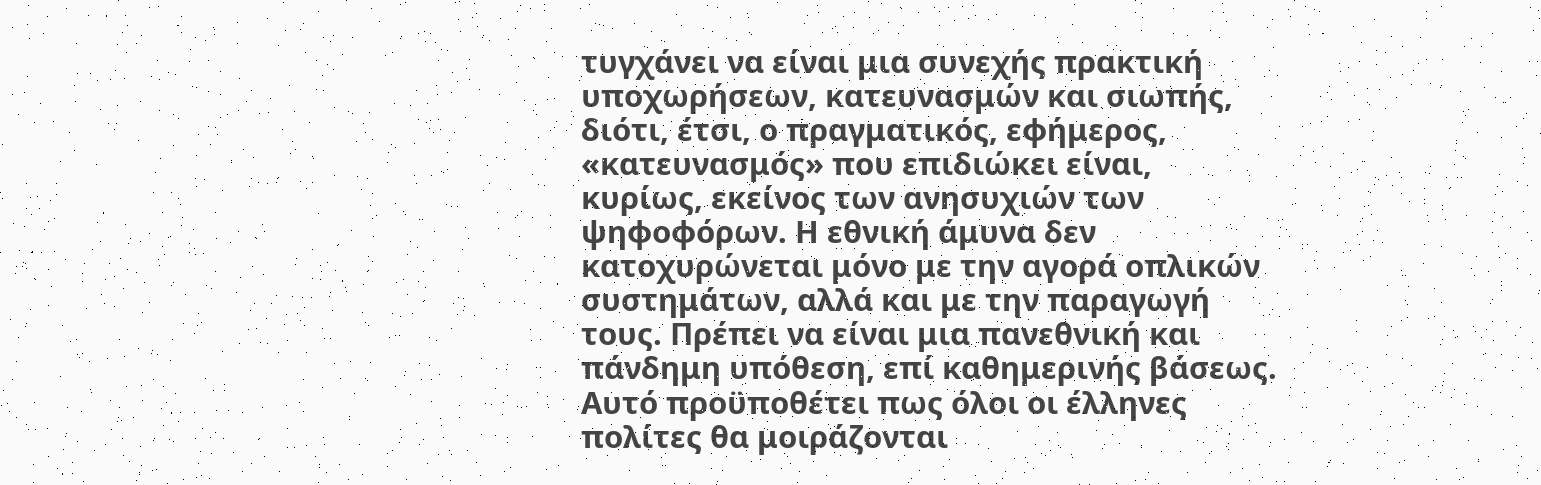τυγχάνει να είναι μια συνεχής πρακτική υποχωρήσεων, κατευνασμών και σιωπής, διότι, έτσι, ο πραγματικός, εφήμερος, «κατευνασμός» που επιδιώκει είναι, κυρίως, εκείνος των ανησυχιών των ψηφοφόρων. Η εθνική άμυνα δεν κατοχυρώνεται μόνο με την αγορά οπλικών συστημάτων, αλλά και με την παραγωγή τους. Πρέπει να είναι μια πανεθνική και πάνδημη υπόθεση, επί καθημερινής βάσεως. Αυτό προϋποθέτει πως όλοι οι έλληνες πολίτες θα μοιράζονται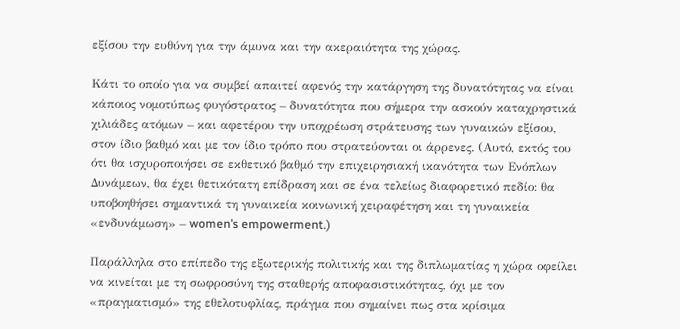εξίσου την ευθύνη για την άμυνα και την ακεραιότητα της χώρας.

Κάτι το οποίο για να συμβεί απαιτεί αφενός την κατάργηση της δυνατότητας να είναι κάποιος νομοτύπως φυγόστρατος – δυνατότητα που σήμερα την ασκούν καταχρηστικά χιλιάδες ατόμων – και αφετέρου την υποχρέωση στράτευσης των γυναικών εξίσου, στον ίδιο βαθμό και με τον ίδιο τρόπο που στρατεύονται οι άρρενες. (Αυτό, εκτός του ότι θα ισχυροποιήσει σε εκθετικό βαθμό την επιχειρησιακή ικανότητα των Ενόπλων Δυνάμεων, θα έχει θετικότατη επίδραση και σε ένα τελείως διαφορετικό πεδίο: θα υποβοηθήσει σημαντικά τη γυναικεία κοινωνική χειραφέτηση και τη γυναικεία «ενδυνάμωση» – women’s empowerment.)

Παράλληλα στο επίπεδο της εξωτερικής πολιτικής και της διπλωματίας η χώρα οφείλει να κινείται με τη σωφροσύνη της σταθερής αποφασιστικότητας, όχι με τον «πραγματισμό» της εθελοτυφλίας, πράγμα που σημαίνει πως στα κρίσιμα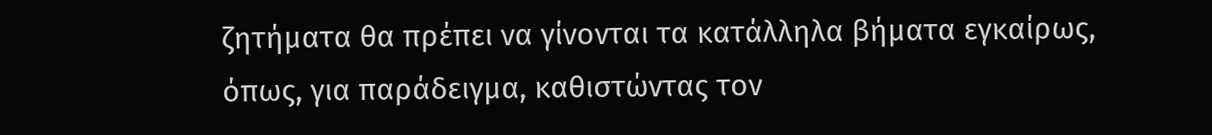ζητήματα θα πρέπει να γίνονται τα κατάλληλα βήματα εγκαίρως, όπως, για παράδειγμα, καθιστώντας τον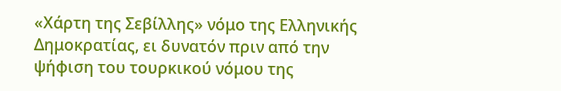«Χάρτη της Σεβίλλης» νόμο της Ελληνικής Δημοκρατίας, ει δυνατόν πριν από την ψήφιση του τουρκικού νόμου της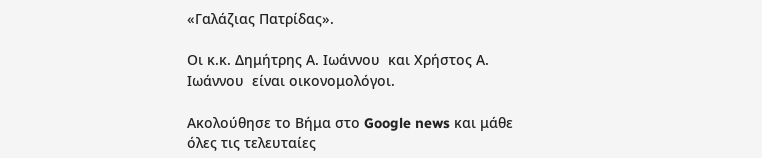«Γαλάζιας Πατρίδας».

Οι κ.κ. Δημήτρης Α. Ιωάννου  και Χρήστος Α. Ιωάννου  είναι οικονομολόγοι.

Ακολούθησε το Βήμα στο Google news και μάθε όλες τις τελευταίες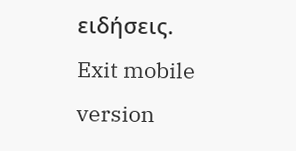ειδήσεις.
Exit mobile version